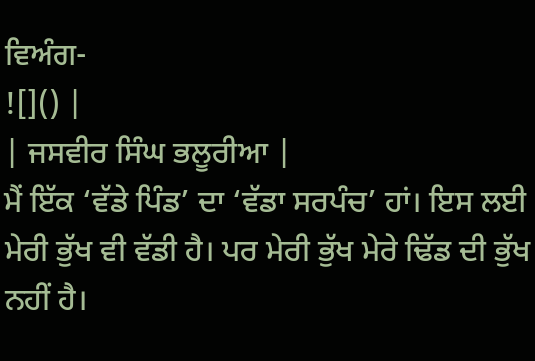ਵਿਅੰਗ-
![]() |
| ਜਸਵੀਰ ਸਿੰਘ ਭਲੂਰੀਆ |
ਮੈਂ ਇੱਕ ‘ਵੱਡੇ ਪਿੰਡ’ ਦਾ ‘ਵੱਡਾ ਸਰਪੰਚ’ ਹਾਂ। ਇਸ ਲਈ ਮੇਰੀ ਭੁੱਖ ਵੀ ਵੱਡੀ ਹੈ। ਪਰ ਮੇਰੀ ਭੁੱਖ ਮੇਰੇ ਢਿੱਡ ਦੀ ਭੁੱਖ ਨਹੀਂ ਹੈ।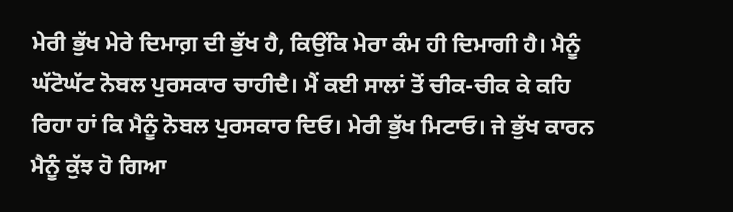ਮੇਰੀ ਭੁੱਖ ਮੇਰੇ ਦਿਮਾਗ਼ ਦੀ ਭੁੱਖ ਹੈ, ਕਿਉਂਕਿ ਮੇਰਾ ਕੰਮ ਹੀ ਦਿਮਾਗੀ ਹੈ। ਮੈਨੂੰ ਘੱਟੋਘੱਟ ਨੋਬਲ ਪੁਰਸਕਾਰ ਚਾਹੀਦੈ। ਮੈਂ ਕਈ ਸਾਲਾਂ ਤੋਂ ਚੀਕ-ਚੀਕ ਕੇ ਕਹਿ ਰਿਹਾ ਹਾਂ ਕਿ ਮੈਨੂੰ ਨੋਬਲ ਪੁਰਸਕਾਰ ਦਿਓ। ਮੇਰੀ ਭੁੱਖ ਮਿਟਾਓ। ਜੇ ਭੁੱਖ ਕਾਰਨ ਮੈਨੂੰ ਕੁੱਝ ਹੋ ਗਿਆ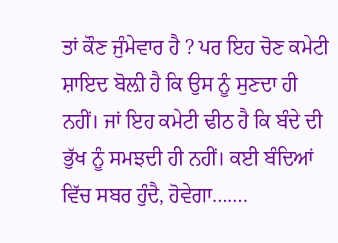ਤਾਂ ਕੌਣ ਜੁੰਮੇਵਾਰ ਹੈ ? ਪਰ ਇਹ ਚੋਣ ਕਮੇਟੀ ਸ਼ਾਇਦ ਬੋਲ਼ੀ ਹੈ ਕਿ ਉਸ ਨੂੰ ਸੁਣਦਾ ਹੀ ਨਹੀਂ। ਜਾਂ ਇਹ ਕਮੇਟੀ ਢੀਠ ਹੈ ਕਿ ਬੰਦੇ ਦੀ ਭੁੱਖ ਨੂੰ ਸਮਝਦੀ ਹੀ ਨਹੀਂ। ਕਈ ਬੰਦਿਆਂ ਵਿੱਚ ਸਬਰ ਹੁੰਦੈ, ਹੋਵੇਗਾ…….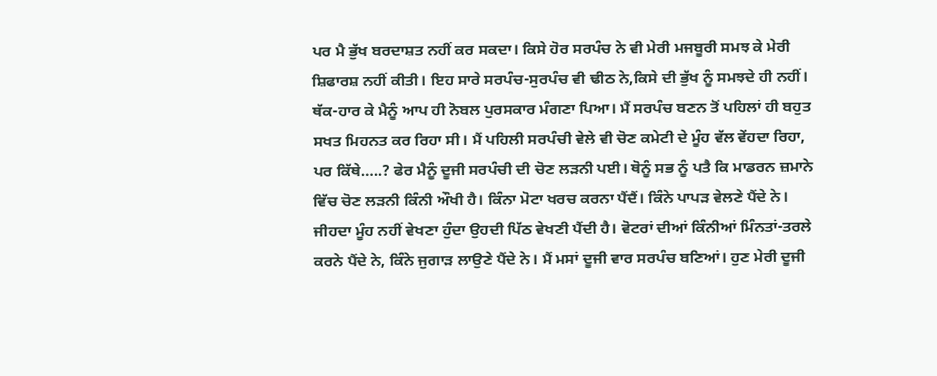ਪਰ ਮੈ ਭੁੱਖ ਬਰਦਾਸ਼ਤ ਨਹੀਂ ਕਰ ਸਕਦਾ। ਕਿਸੇ ਹੋਰ ਸਰਪੰਚ ਨੇ ਵੀ ਮੇਰੀ ਮਜਬੂਰੀ ਸਮਝ ਕੇ ਮੇਰੀ ਸ਼ਿਫਾਰਸ਼ ਨਹੀਂ ਕੀਤੀ। ਇਹ ਸਾਰੇ ਸਰਪੰਚ-ਸੁਰਪੰਚ ਵੀ ਢੀਠ ਨੇ,ਕਿਸੇ ਦੀ ਭੁੱਖ ਨੂੰ ਸਮਝਦੇ ਹੀ ਨਹੀਂ। ਥੱਕ-ਹਾਰ ਕੇ ਮੈਨੂੰ ਆਪ ਹੀ ਨੋਬਲ ਪੁਰਸਕਾਰ ਮੰਗਣਾ ਪਿਆ। ਮੈਂ ਸਰਪੰਚ ਬਣਨ ਤੋਂ ਪਹਿਲਾਂ ਹੀ ਬਹੁਤ ਸਖਤ ਮਿਹਨਤ ਕਰ ਰਿਹਾ ਸੀ। ਮੈਂ ਪਹਿਲੀ ਸਰਪੰਚੀ ਵੇਲੇ ਵੀ ਚੋਣ ਕਮੇਟੀ ਦੇ ਮੂੰਹ ਵੱਲ ਵੇਂਹਦਾ ਰਿਹਾ, ਪਰ ਕਿੱਥੇ…..? ਫੇਰ ਮੈਨੂੰ ਦੂਜੀ ਸਰਪੰਚੀ ਦੀ ਚੋਣ ਲੜਨੀ ਪਈ। ਥੋਨੂੰ ਸਭ ਨੂੰ ਪਤੈ ਕਿ ਮਾਡਰਨ ਜ਼ਮਾਨੇ ਵਿੱਚ ਚੋਣ ਲੜਨੀ ਕਿੰਨੀ ਔਖੀ ਹੈ। ਕਿੰਨਾ ਮੋਟਾ ਖਰਚ ਕਰਨਾ ਪੈਂਦੈਂ। ਕਿੰਨੇ ਪਾਪੜ ਵੇਲਣੇ ਪੈਂਦੇ ਨੇ। ਜੀਹਦਾ ਮੂੰਹ ਨਹੀਂ ਵੇਖਣਾ ਹੁੰਦਾ ਉਹਦੀ ਪਿੱਠ ਵੇਖਣੀ ਪੈਂਦੀ ਹੈ। ਵੋਟਰਾਂ ਦੀਆਂ ਕਿੰਨੀਆਂ ਮਿੰਨਤਾਂ-ਤਰਲੇ ਕਰਨੇ ਪੈਂਦੇ ਨੇ, ਕਿੰਨੇ ਜੁਗਾੜ ਲਾਉਣੇ ਪੈਂਦੇ ਨੇ। ਮੈਂ ਮਸਾਂ ਦੂਜੀ ਵਾਰ ਸਰਪੰਚ ਬਣਿਆਂ। ਹੁਣ ਮੇਰੀ ਦੂਜੀ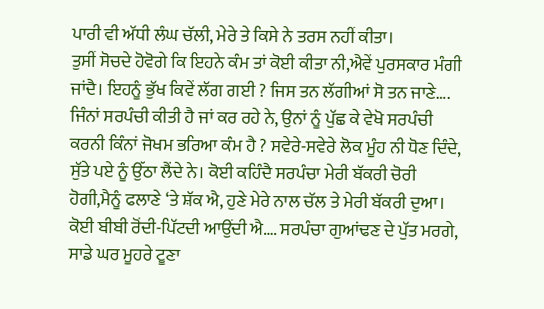ਪਾਰੀ ਵੀ ਅੱਧੀ ਲੰਘ ਚੱਲੀ, ਮੇਰੇ ਤੇ ਕਿਸੇ ਨੇ ਤਰਸ ਨਹੀਂ ਕੀਤਾ।
ਤੁਸੀਂ ਸੋਚਦੇ ਹੋਵੋਗੇ ਕਿ ਇਹਨੇ ਕੰਮ ਤਾਂ ਕੋਈ ਕੀਤਾ ਨੀ,ਐਵੇਂ ਪੁਰਸਕਾਰ ਮੰਗੀ ਜਾਂਦੈ। ਇਹਨੂੰ ਭੁੱਖ ਕਿਵੇਂ ਲੱਗ ਗਈ ? ਜਿਸ ਤਨ ਲੱਗੀਆਂ ਸੋ ਤਨ ਜਾਣੇ…. ਜਿੰਨਾਂ ਸਰਪੰਚੀ ਕੀਤੀ ਹੈ ਜਾਂ ਕਰ ਰਹੇ ਨੇ, ਉਨਾਂ ਨੂੰ ਪੁੱਛ ਕੇ ਵੇਖੋ ਸਰਪੰਚੀ ਕਰਨੀ ਕਿੰਨਾਂ ਜੋਖਮ ਭਰਿਆ ਕੰਮ ਹੈ ? ਸਵੇਰੇ-ਸਵੇਰੇ ਲੋਕ ਮੂੰਹ ਨੀ ਧੋਣ ਦਿੰਦੇ, ਸੁੱਤੇ ਪਏ ਨੂੰ ਉੱਠਾ ਲੈਂਦੇ ਨੇ। ਕੋਈ ਕਹਿੰਦੈ ਸਰਪੰਚਾ ਮੇਰੀ ਬੱਕਰੀ ਚੋਰੀ ਹੋਗੀ,ਮੈਨੂੰ ਫਲਾਣੇ ‘ਤੇ ਸ਼ੱਕ ਐ, ਹੁਣੇ ਮੇਰੇ ਨਾਲ ਚੱਲ ਤੇ ਮੇਰੀ ਬੱਕਰੀ ਦੁਆ। ਕੋਈ ਬੀਬੀ ਰੋਂਦੀ-ਪਿੱਟਦੀ ਆਉਂਦੀ ਐ…. ਸਰਪੰਚਾ ਗੁਆਂਢਣ ਦੇ ਪੁੱਤ ਮਰਗੇ, ਸਾਡੇ ਘਰ ਮੂਹਰੇ ਟੂਣਾ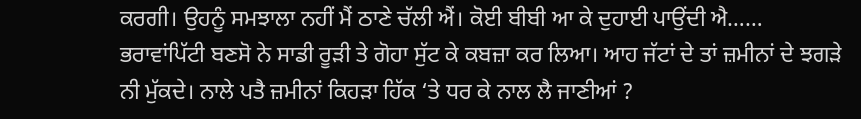ਕਰਗੀ। ਉਹਨੂੰ ਸਮਝਾਲਾ ਨਹੀਂ ਮੈਂ ਠਾਣੇ ਚੱਲੀ ਐਂ। ਕੋਈ ਬੀਬੀ ਆ ਕੇ ਦੁਹਾਈ ਪਾਉਂਦੀ ਐ…… ਭਰਾਵਾਂਪਿੱਟੀ ਬਣਸੋ ਨੇ ਸਾਡੀ ਰੂੜੀ ਤੇ ਗੋਹਾ ਸੁੱਟ ਕੇ ਕਬਜ਼ਾ ਕਰ ਲਿਆ। ਆਹ ਜੱਟਾਂ ਦੇ ਤਾਂ ਜ਼ਮੀਨਾਂ ਦੇ ਝਗੜੇ ਨੀ ਮੁੱਕਦੇ। ਨਾਲੇ ਪਤੈ ਜ਼ਮੀਨਾਂ ਕਿਹੜਾ ਹਿੱਕ ‘ਤੇ ਧਰ ਕੇ ਨਾਲ ਲੈ ਜਾਣੀਆਂ ?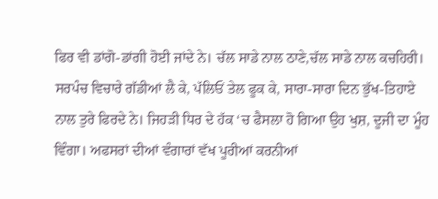ਫਿਰ ਵੀ ਡਾਂਗੋ-ਡਾਂਗੀ ਹੋਈ ਜਾਂਦੇ ਨੇ। ਚੱਲ ਸਾਡੇ ਨਾਲ ਠਾਣੇ,ਚੱਲ ਸਾਡੇ ਨਾਲ ਕਚਹਿਰੀ। ਸਰਪੰਚ ਵਿਚਾਰੇ ਗੱਡੀਆਂ ਲੈ ਕੇ, ਪੱਲਿਓਂ ਤੇਲ ਫੂਕ ਕੇ, ਸਾਰਾ-ਸਾਰਾ ਦਿਨ ਭੁੱਖ-ਤਿਹਾਏ ਨਾਲ ਤੁਰੇ ਫਿਰਦੇ ਨੇ। ਜਿਹੜੀ ਧਿਰ ਦੇ ਹੱਕ ‘ਚ ਫੈਸਲਾ ਹੋ ਗਿਆ ਉਹ ਖੁਸ਼, ਦੂਜੀ ਦਾ ਮੂੰਹ ਵਿੰਗਾ। ਅਫਸਰਾਂ ਦੀਆਂ ਵੰਗਾਰਾਂ ਵੱਖ ਪੂਰੀਆਂ ਕਰਨੀਆਂ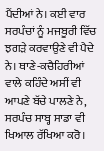ਪੈਂਦੀਆਂ ਨੇ। ਕਈ ਵਾਰ ਸਰਪੰਚਾਂ ਨੂੰ ਮਜਬੂਰੀ ਵਿੱਚ ਝਗੜੇ ਕਰਵਾਉਣੇ ਵੀ ਪੈਦੇ ਨੇ। ਥਾਣੇ-ਕਚੈਹਿਰੀਆਂ ਵਾਲੇ ਕਹਿੰਦੇ ਅਸੀਂ ਵੀ ਆਪਣੇ ਬੱਚੇ ਪਾਲਣੇ ਨੇ, ਸਰਪੰਚ ਸਾਬ੍ਹ ਸਾਡਾ ਵੀ ਖਿਆਲ ਰੱਖਿਆ ਕਰੋ।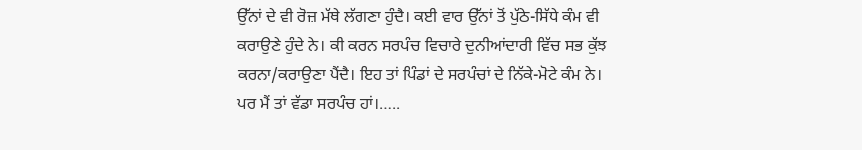ਉੱਨਾਂ ਦੇ ਵੀ ਰੋਜ਼ ਮੱਥੇ ਲੱਗਣਾ ਹੁੰਦੈ। ਕਈ ਵਾਰ ਉੱਨਾਂ ਤੋਂ ਪੁੱਠੇ-ਸਿੱਧੇ ਕੰਮ ਵੀ ਕਰਾਉਣੇ ਹੁੰਦੇ ਨੇ। ਕੀ ਕਰਨ ਸਰਪੰਚ ਵਿਚਾਰੇ ਦੁਨੀਆਂਦਾਰੀ ਵਿੱਚ ਸਭ ਕੁੱਝ ਕਰਨਾ/ਕਰਾਉਣਾ ਪੈਂਦੈ। ਇਹ ਤਾਂ ਪਿੰਡਾਂ ਦੇ ਸਰਪੰਚਾਂ ਦੇ ਨਿੱਕੇ-ਮੋਟੇ ਕੰਮ ਨੇ। ਪਰ ਮੈਂ ਤਾਂ ਵੱਡਾ ਸਰਪੰਚ ਹਾਂ।…..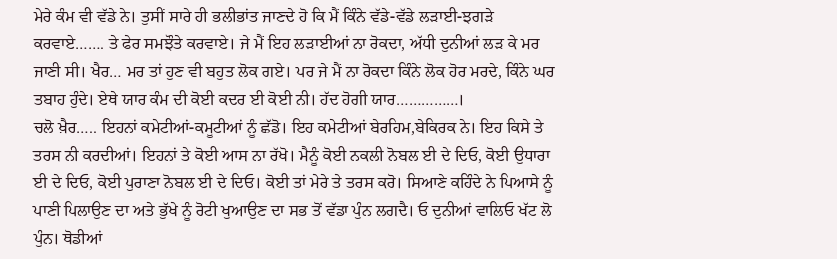ਮੇਰੇ ਕੰਮ ਵੀ ਵੱਡੇ ਨੇ। ਤੁਸੀਂ ਸਾਰੇ ਹੀ ਭਲੀਭਾਂਤ ਜਾਣਦੇ ਹੋ ਕਿ ਮੈਂ ਕਿੰਨੇ ਵੱਡੇ-ਵੱਡੇ ਲੜਾਈ-ਝਗੜੇ ਕਰਵਾਏ……. ਤੇ ਫੇਰ ਸਮਝੌਤੇ ਕਰਵਾਏ। ਜੇ ਮੈਂ ਇਹ ਲੜਾਈਆਂ ਨਾ ਰੋਕਦਾ, ਅੱਧੀ ਦੁਨੀਆਂ ਲੜ ਕੇ ਮਰ ਜਾਣੀ ਸੀ। ਖੈਰ… ਮਰ ਤਾਂ ਹੁਣ ਵੀ ਬਹੁਤ ਲੋਕ ਗਏ। ਪਰ ਜੇ ਮੈਂ ਨਾ ਰੋਕਦਾ ਕਿੰਨੇ ਲੋਕ ਹੋਰ ਮਰਦੇ, ਕਿੰਨੇ ਘਰ ਤਬਾਹ ਹੁੰਦੇ। ਏਥੇ ਯਾਰ ਕੰਮ ਦੀ ਕੋਈ ਕਦਰ ਈ ਕੋਈ ਨੀ। ਹੱਦ ਹੋਗੀ ਯਾਰ……………।
ਚਲੋ ਖ਼ੈਰ….. ਇਹਨਾਂ ਕਮੇਟੀਆਂ-ਕਮੂਟੀਆਂ ਨੂੰ ਛੱਡੋ। ਇਹ ਕਮੇਟੀਆਂ ਬੇਰਹਿਮ,ਬੇਕਿਰਕ ਨੇ। ਇਹ ਕਿਸੇ ਤੇ ਤਰਸ ਨੀ ਕਰਦੀਆਂ। ਇਹਨਾਂ ਤੇ ਕੋਈ ਆਸ ਨਾ ਰੱਖੋ। ਮੈਨੂੰ ਕੋਈ ਨਕਲੀ ਨੋਬਲ ਈ ਦੇ ਦਿਓ, ਕੋਈ ਉਧਾਰਾ ਈ ਦੇ ਦਿਓ, ਕੋਈ ਪੁਰਾਣਾ ਨੋਬਲ ਈ ਦੇ ਦਿਓ। ਕੋਈ ਤਾਂ ਮੇਰੇ ਤੇ ਤਰਸ ਕਰੋ। ਸਿਆਣੇ ਕਹਿੰਦੇ ਨੇ ਪਿਆਸੇ ਨੂੰ ਪਾਣੀ ਪਿਲਾਉਣ ਦਾ ਅਤੇ ਭੁੱਖੇ ਨੂੰ ਰੋਟੀ ਖੁਆਉਣ ਦਾ ਸਭ ਤੋਂ ਵੱਡਾ ਪੁੰਨ ਲਗਦੈ। ਓ ਦੁਨੀਆਂ ਵਾਲਿਓ ਖੱਟ ਲੋ ਪੁੰਨ। ਥੋਡੀਆਂ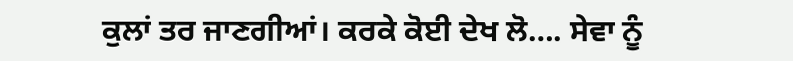ਕੁਲਾਂ ਤਰ ਜਾਣਗੀਆਂ। ਕਰਕੇ ਕੋਈ ਦੇਖ ਲੋ…. ਸੇਵਾ ਨੂੰ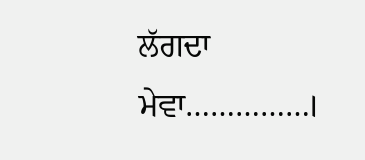ਲੱਗਦਾ ਮੇਵਾ……………।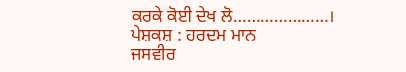ਕਰਕੇ ਕੋਈ ਦੇਖ ਲੋ…………………।
ਪੇਸ਼ਕਸ਼ : ਹਰਦਮ ਮਾਨ
ਜਸਵੀਰ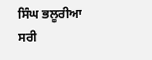ਸਿੰਘ ਭਲੂਰੀਆ
ਸਰੀ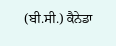(ਬੀ.ਸੀ.) ਕੈਨੇਡਾ